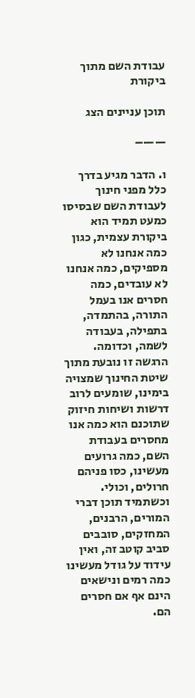עבודת השם מתוך ביקורת

תוכן עניינים הצג

——–

ו. הדבר מגיע בדרך כלל מפני חינוך לעבודת השם שבסיסו כמעט תמיד הוא ביקורת עצמית, כגון כמה אנחנו לא מספיקים, כמה אנחנו לא עובדים, כמה חסרים אנו בעמל התורה, בהתמדה, בתפילה, בעבודה לשמה, וכדומה. הרגשה זו נובעת מתוך שיטת החינוך שמצויה בימינו, שומעים לרוב דרשות ושיחות חיזוק שתוכנם הוא כמה אנו מחסרים בעבודת השם, כמה גרועים מעשינו, כסו פניהם חרולים, וכולי. וכשתמיד תוכן דברי המורים, הרבנים, המחזקים, סובבים סביב קוטב זה, ואין עידוד על גודל מעשינו כמה רמים ונישאים הינם אף אם חסרים הם.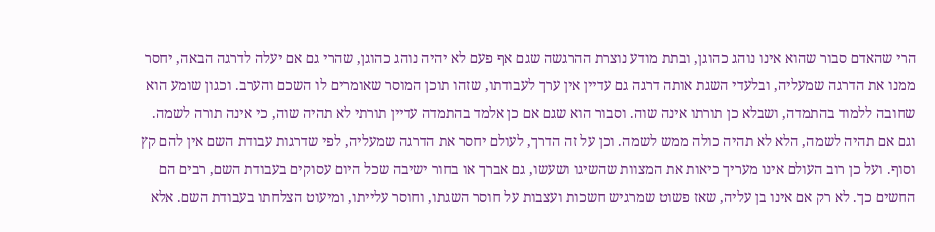הרי שהאדם סבור שהוא אינו נוהג כהוגן, ובתת מודע נוצרת ההרגשה שגם אף פעם לא יהיה נוהג כהוגן, שהרי גם אם יעלה לדרגה הבאה, יחסר ממנו את הדרגה שמעליה, ובלעדי השגת אותה דרגה גם עדיין אין ערך לעבודתו, שזהו תוכן המוסר שאומרים לו השכם והערב. וכגון שומע הוא שחובה ללמוד בהתמדה, ושבלא כן תורתו אינה שוה. וסבור הוא שגם אם כן אלמד בהתמדה עדיין תורתי לא תהיה שוה, כי אינה תורה לשמה. וגם אם תהיה לשמה, הלא לא תהיה כולה ממש לשמה. וכן על זה הדרך, לעולם יחסר את הדרגה שמעליה, לפי שדרגות עבודת השם אין להם קץ וסוף. ועל כן רוב העולם אינו מעריך כיאות את המצוות שהשיגו ושעשו, גם אברך או בחור ישיבה שכל היום עסוקים בעבודת השם, רבים הם החשים כך. לא רק אם אינו בן עליה, שאז פשוט שמרגיש חשכות ועצבות על חוסר השגתו, וחוסר עלייתו, ומיעוט הצלחתו בעבודת השם. אלא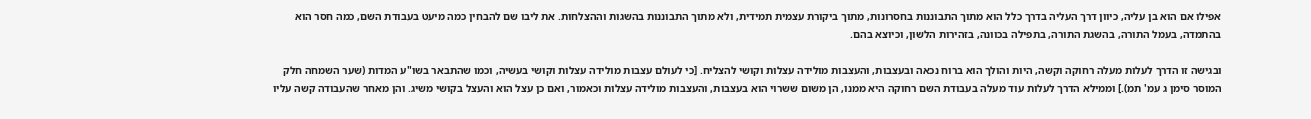אפילו אם הוא בן עליה, כיוון דרך העליה בדרך כלל הוא מתוך התבוננות בחסרונות, מתוך ביקורת עצמית תמידית, ולא מתוך התבוננות בהשגות וההצלחות. את ליבו שם להבחין כמה מיעט בעבודת השם, כמה חסר הוא בהתמדה, בעמל התורה, בהשגת התורה, בתפילה בכוונה, בזהירות הלשון, וכיוצא בהם.

ובגישה זו הדרך לעלות מעלה רחוקה וקשה, היות והולך הוא ברוח נכאה ובעצבות, והעצבות מולידה עצלות וקושי להצליח. [כי לעולם עצבות מולידה עצלות וקושי בעשיה, וכמו שהתבאר בשו"ע המדות (שער השמחה חלק המוסר סימן ג עמ' תמ).] וממילא הדרך לעלות עוד מעלה בעבודת השם רחוקה היא ממנו, הן משום ששרוי הוא בעצבות, והעצבות מולידה עצלות וכאמור, ואם כן עצל הוא והעצל בקושי משיג. והן מאחר שהעבודה קשה עליו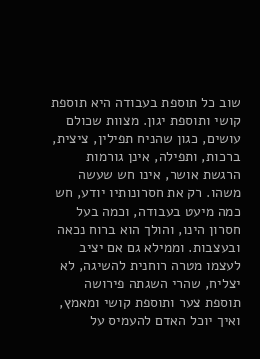שוב כל תוספת בעבודה היא תוספת קושי ותוספת יגון. מצוות שכולם עושים, כגון שהניח תפילין, ציצית, ברכות, ותפילה, אינן גורמות הרגשת אושר, אינו חש שעשה משהו. רק את חסרונותיו יודע, חש כמה מיעט בעבודה, וכמה בעל חסרון הינו, והולך הוא ברוח נכאה ובעצבות. וממילא גם אם יציב לעצמו מטרה רוחנית להשיגה, לא יצליח, שהרי השגתה פירושה תוספת צער ותוספת קושי ומאמץ, ואיך יוכל האדם להעמיס על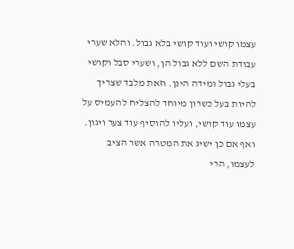עצמו קושי ועוד קושי בלא גבול. והלא שערי עבודת השם ללא גבול הן, ושערי סבל וקושי בעלי גבול ומידה הינן. וזאת מלבד שצריך להיות בעל כשרון מיוחד להצליח להעמיס על עצמו עוד קושי, ועליו להוסיף עוד צער ויגון. ואף אם כן ישיג את המטרה אשר הציב לעצמו, הרי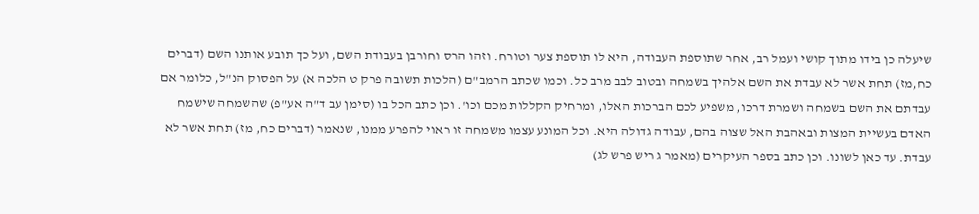שיעלה כן בידו מתוך קושי ועמל רב, אחר שתוספת העבודה, היא לו תוספת צער וטורח. וזהו הרס וחורבן בעבודת השם, ועל כך תובע אותנו השם (דברים כח,מז) תחת אשר לא עבדת את השם אלהיך בשמחה ובטוב לבב מרב כל. וכמו שכתב הרמב"ם (הלכות תשובה פרק ט הלכה א) על הפסוק הנ"ל, כלומר אם עבדתם את השם בשמחה ושמרת דרכו, משפיע לכם הברכות האלו, ומרחיק הקללות מכם וכו'. וכן כתב הכל בו (סימן עב ד"ה אע"פ) שהשמחה שישמח האדם בעשיית המצות ובאהבת האל שצוה בהם, עבודה גדולה היא. וכל המונע עצמו משמחה זו ראוי להפרע ממנו, שנאמר (דברים כח, מז) תחת אשר לא עבדת. עד כאן לשונו. וכן כתב בספר העיקרים (מאמר ג ריש פרש לג)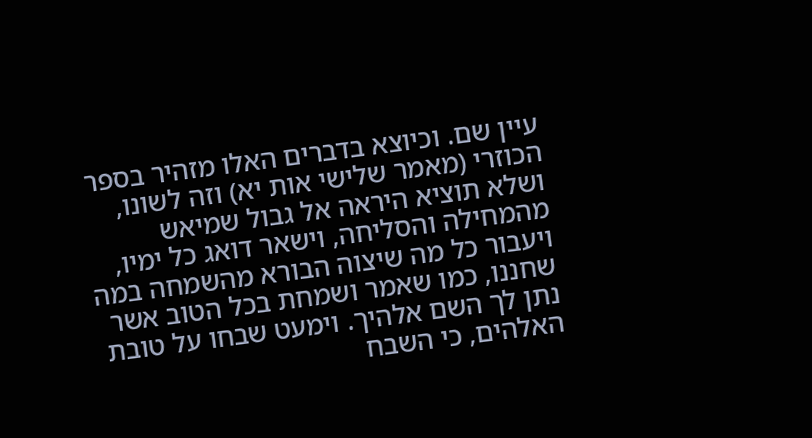עיין שם. וכיוצא בדברים האלו מזהיר בספר הכוזרי (מאמר שלישי אות יא) וזה לשונו, ושלא תוציא היראה אל גבול שמיאש מהמחילה והסליחה, וישאר דואג כל ימיו, ויעבור כל מה שיצוה הבורא מהשמחה במה שחננו, כמו שאמר ושמחת בכל הטוב אשר נתן לך השם אלהיך. וימעט שבחו על טובת האלהים, כי השבח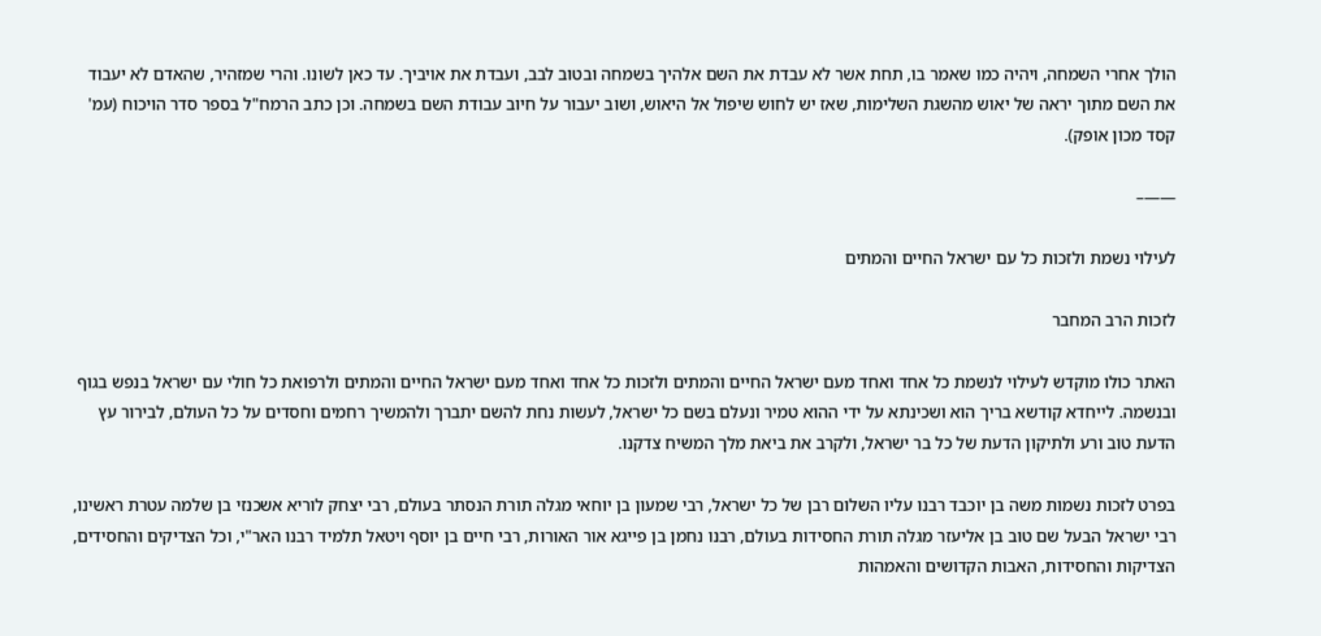הולך אחרי השמחה, ויהיה כמו שאמר בו, תחת אשר לא עבדת את השם אלהיך בשמחה ובטוב לבב, ועבדת את אויביך. עד כאן לשונו. והרי שמזהיר, שהאדם לא יעבוד את השם מתוך יראה של יאוש מהשגת השלימות, שאז יש לחוש שיפול אל היאוש, ושוב יעבור על חיוב עבודת השם בשמחה. וכן כתב הרמח"ל בספר סדר הויכוח (עמ' קסד מכון אופק).

——–

לעילוי נשמת ולזכות כל עם ישראל החיים והמתים

לזכות הרב המחבר

האתר כולו מוקדש לעילוי לנשמת כל אחד ואחד מעם ישראל החיים והמתים ולזכות כל אחד ואחד מעם ישראל החיים והמתים ולרפואת כל חולי עם ישראל בנפש בגוף ובנשמה. לייחדא קודשא בריך הוא ושכינתא על ידי ההוא טמיר ונעלם בשם כל ישראל, לעשות נחת להשם יתברך ולהמשיך רחמים וחסדים על כל העולם, לבירור עץ הדעת טוב ורע ולתיקון הדעת של כל בר ישראל, ולקרב את ביאת מלך המשיח צדקנו.

בפרט לזכות נשמות משה בן יוכבד רבנו עליו השלום רבן של כל ישראל, רבי שמעון בן יוחאי מגלה תורת הנסתר בעולם, רבי יצחק לוריא אשכנזי בן שלמה עטרת ראשינו, רבי ישראל הבעל שם טוב בן אליעזר מגלה תורת החסידות בעולם, רבנו נחמן בן פייגא אור האורות, רבי חיים בן יוסף ויטאל תלמיד רבנו האר"י, וכל הצדיקים והחסידים, הצדיקות והחסידות, האבות הקדושים והאמהות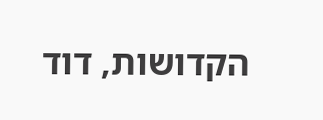הקדושות, דוד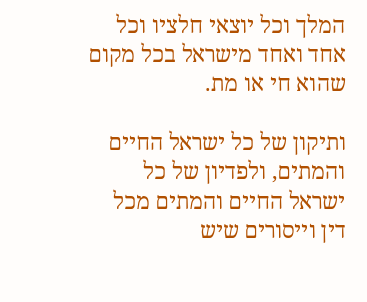המלך וכל יוצאי חלציו וכל אחד ואחד מישראל בכל מקום שהוא חי או מת.

ותיקון של כל ישראל החיים והמתים, ולפדיון של כל ישראל החיים והמתים מכל דין וייסורים שיש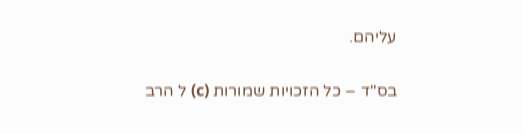עליהם.

בס"ד – כל הזכויות שמורות (c) ל הרב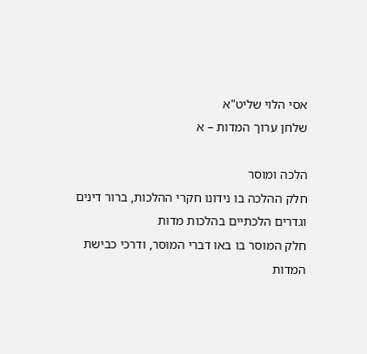אסי הלוי שליט"א
שלחן ערוך המדות – א

הלכה ומוסר
חלק ההלכה בו נידונו חקרי ההלכות, ברור דינים וגדרים הלכתיים בהלכות מדות
חלק המוסר בו באו דברי המוסר, ודרכי כבישת המדות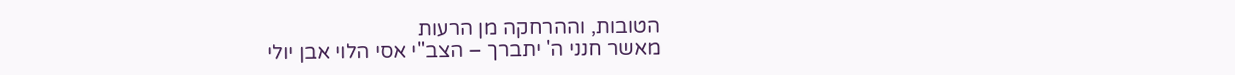הטובות, וההרחקה מן הרעות
מאשר חנני ה' יתברך – הצב"י אסי הלוי אבן יולי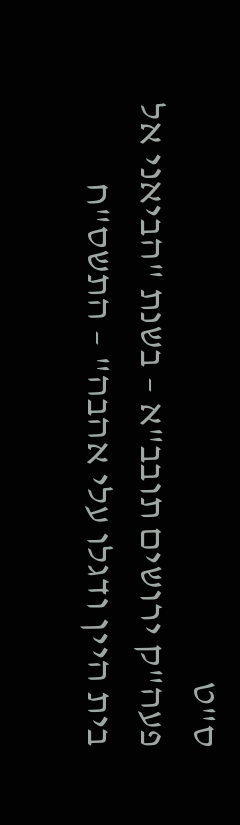ס"ט
פעה"ק ירושים תובב"א – בשנת "הביאני אל בית היין ודגלו עלי אהבה" – התשס"ח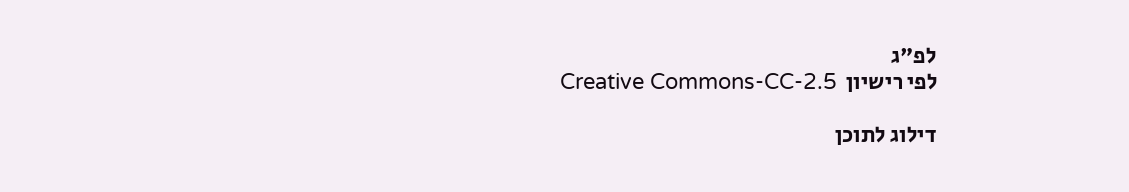לפ"ג
לפי רישיון  Creative Commons-CC-2.5

דילוג לתוכן